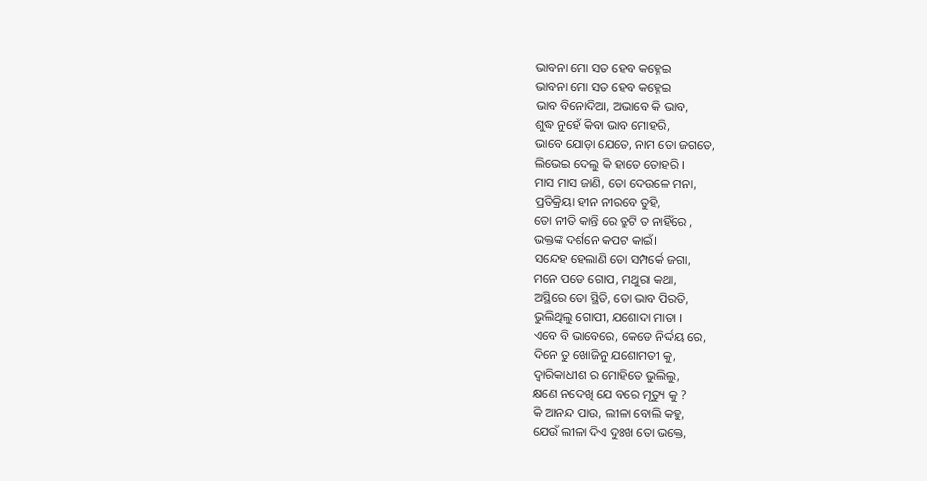ଭାବନା ମୋ ସତ ହେବ କହ୍ନେଇ
ଭାବନା ମୋ ସତ ହେବ କହ୍ନେଇ
ଭାବ ବିନୋଦିଆ, ଅଭାବେ କି ଭାବ,
ଶୁଦ୍ଧ ନୁହେଁ କିବା ଭାବ ମୋହରି,
ଭାବେ ଯୋଡ଼ା ଯେତେ, ନାମ ତୋ ଜଗତେ,
ଲିଭେଇ ଦେଲୁ କି ହାତେ ତୋହରି ।
ମାସ ମାସ ଜାଣି, ତୋ ଦେଉଳେ ମନା,
ପ୍ରତିକ୍ରିୟା ହୀନ ନୀରବେ ତୁହି,
ତୋ ନୀତି କାନ୍ତି ରେ ତ୍ରୁଟି ତ ନାହିଁରେ ,
ଭକ୍ତଙ୍କ ଦର୍ଶନେ କପଟ କାଇଁ।
ସନ୍ଦେହ ହେଲାଣି ତୋ ସମ୍ପର୍କେ ଜଗା,
ମନେ ପଡେ ଗୋପ, ମଥୁରା କଥା,
ଅସ୍ଥିରେ ତୋ ସ୍ଥିତି, ତୋ ଭାବ ପିରତି,
ଭୁଲିଥିଲୁ ଗୋପୀ, ଯଶୋଦା ମାତା ।
ଏବେ ବି ଭାବେରେ, କେଡେ ନିର୍ଦ୍ଦୟ ରେ,
ଦିନେ ତୁ ଖୋଜିନୁ ଯଶୋମତୀ କୁ,
ଦ୍ବାରିକାଧୀଶ ର ମୋହିତେ ଭୁଲିଲୁ,
କ୍ଷଣେ ନଦେଖି ଯେ ବରେ ମୃତ୍ୟୁ କୁ ?
କି ଆନନ୍ଦ ପାଉ, ଲୀଳା ବୋଲି କହୁ,
ଯେଉଁ ଲୀଳା ଦିଏ ଦୁଃଖ ତୋ ଭକ୍ତେ,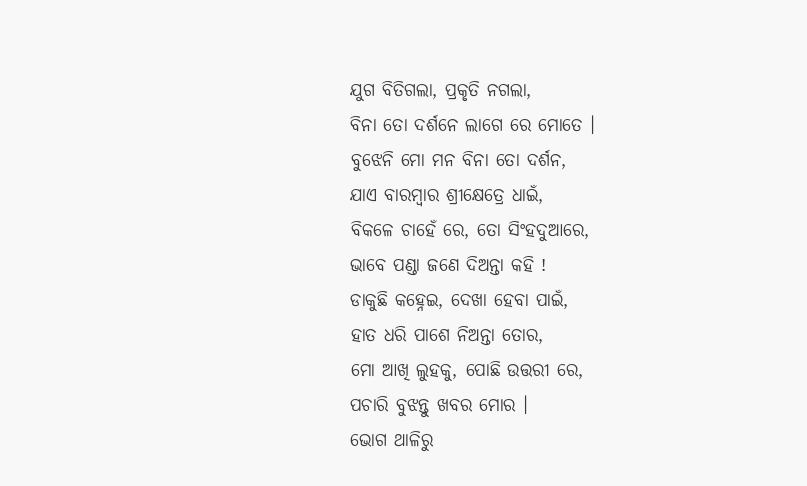ଯୁଗ ବିତିଗଲା, ପ୍ରକୃତି ନଗଲା,
ବିନା ତୋ ଦର୍ଶନେ ଲାଗେ ରେ ମୋତେ ।
ବୁଝେନି ମୋ ମନ ବିନା ତୋ ଦର୍ଶନ,
ଯାଏ ବାରମ୍ବାର ଶ୍ରୀକ୍ଷେତ୍ରେ ଧାଇଁ,
ବିକଳେ ଚାହେଁ ରେ, ତୋ ସିଂହଦୁଆରେ,
ଭାବେ ପଣ୍ଡା ଜଣେ ଦିଅନ୍ତା କହି !
ଡାକୁଛି କହ୍ନେଇ, ଦେଖା ହେବା ପାଇଁ,
ହାତ ଧରି ପାଶେ ନିଅନ୍ତା ତୋର,
ମୋ ଆଖି ଲୁହକୁ, ପୋଛି ଉତ୍ତରୀ ରେ,
ପଚାରି ବୁଝନ୍ତୁ ଖବର ମୋର ।
ଭୋଗ ଥାଳିରୁ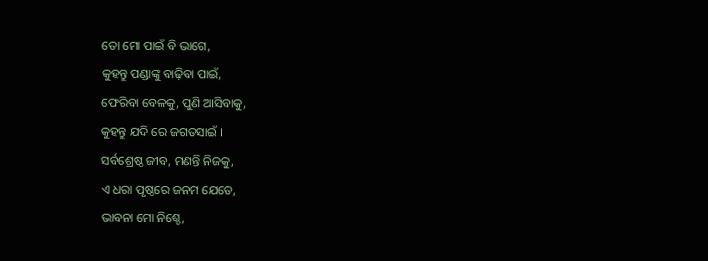ତୋ ମୋ ପାଇଁ ବି ଭାଗେ,
କୁହନ୍ତୁ ପଣ୍ଡାଙ୍କୁ ବାଢ଼ିବା ପାଇଁ,
ଫେରିବା ବେଳକୁ, ପୁଣି ଆସିବାକୁ,
କୁହନ୍ତୁ ଯଦି ରେ ଜଗତସାଇଁ ।
ସର୍ବଶ୍ରେଷ୍ଠ ଜୀବ, ମଣନ୍ତି ନିଜକୁ,
ଏ ଧରା ପୃଷ୍ଠରେ ଜନମ ଯେତେ,
ଭାବନା ମୋ ନିଶ୍ଚେ,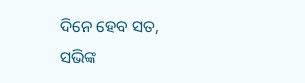ଦିନେ ହେବ ସତ,
ସଭିଙ୍କ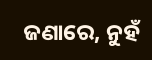ଜଣାରେ, ନୁହଁ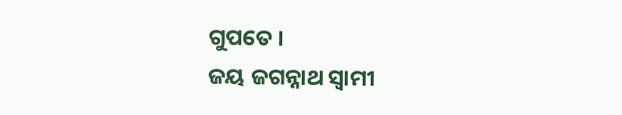ଗୁପତେ ।
ଜୟ ଜଗନ୍ନାଥ ସ୍ବାମୀ